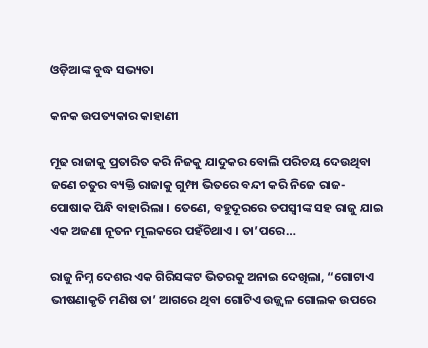ଓଡ଼ିଆଙ୍କ ବୁଦ୍ଧ ସଭ୍ୟତା

କନକ ଉପତ୍ୟକାର କାହାଣୀ

ମୂଢ ରାଜାକୁ ପ୍ରତାରିତ କରି ନିଜକୁ ଯାଦୁକର ବୋଲି ପରିଚୟ ଦେଉଥିବା ଜଣେ ଚତୁର ବ୍ୟକ୍ତି ରାଜାକୁ ଗୁମ୍ଫା ଭିତରେ ବନ୍ଦୀ କରି ନିଜେ ରାଜ-ପୋଷାକ ପିନ୍ଧି ବାହାରିଲା । ତେଣେ, ବହୁଦୂରରେ ତପସ୍ୱୀଙ୍କ ସହ ରାଜୁ ଯାଇ ଏକ ଅଜଣା ନୂତନ ମୂଲକରେ ପହଁଚିଥାଏ । ତା’ପରେ…

ରାଜୁ ନିମ୍ନ ଦେଶର ଏକ ଗିରିସଙ୍କଟ ଭିତରକୁ ଅନାଇ ଦେଖିଲା, “ଗୋଟାଏ ଭୀଷଣାକୃତି ମଣିଷ ତା’ ଆଗରେ ଥିବା ଗୋଟିଏ ଉଜ୍ଜ୍ୱଳ ଗୋଲକ ଉପରେ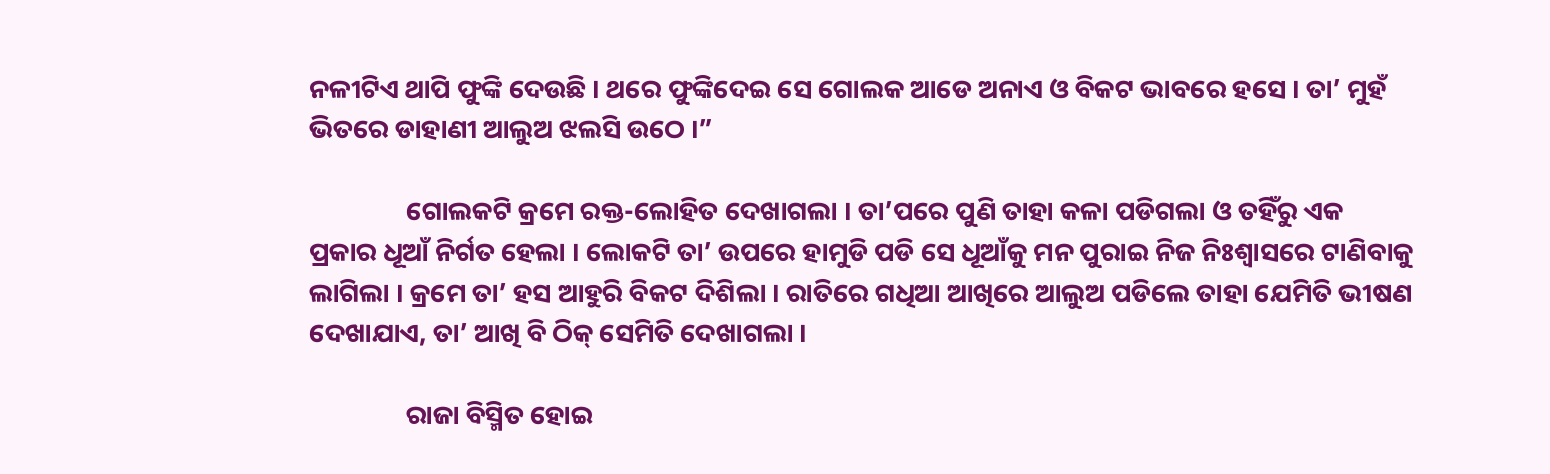ନଳୀଟିଏ ଥାପି ଫୁଙ୍କି ଦେଉଛି । ଥରେ ଫୁଙ୍କିଦେଇ ସେ ଗୋଲକ ଆଡେ ଅନାଏ ଓ ବିକଟ ଭାବରେ ହସେ । ତା’ ମୁହଁ ଭିତରେ ଡାହାଣୀ ଆଲୁଅ ଝଲସି ଉଠେ ।”

                ଗୋଲକଟି କ୍ରମେ ରକ୍ତ-ଲୋହିତ ଦେଖାଗଲା । ତା’ପରେ ପୁଣି ତାହା କଳା ପଡିଗଲା ଓ ତହିଁରୁ ଏକ ପ୍ରକାର ଧୂଆଁ ନିର୍ଗତ ହେଲା । ଲୋକଟି ତା’ ଉପରେ ହାମୁଡି ପଡି ସେ ଧୂଆଁକୁ ମନ ପୁରାଇ ନିଜ ନିଃଶ୍ୱାସରେ ଟାଣିବାକୁ ଲାଗିଲା । କ୍ରମେ ତା’ ହସ ଆହୁରି ବିକଟ ଦିଶିଲା । ରାତିରେ ଗଧିଆ ଆଖିରେ ଆଲୁଅ ପଡିଲେ ତାହା ଯେମିତି ଭୀଷଣ ଦେଖାଯାଏ, ତା’ ଆଖି ବି ଠିକ୍ ସେମିତି ଦେଖାଗଲା ।

                ରାଜା ବିସ୍ମିତ ହୋଇ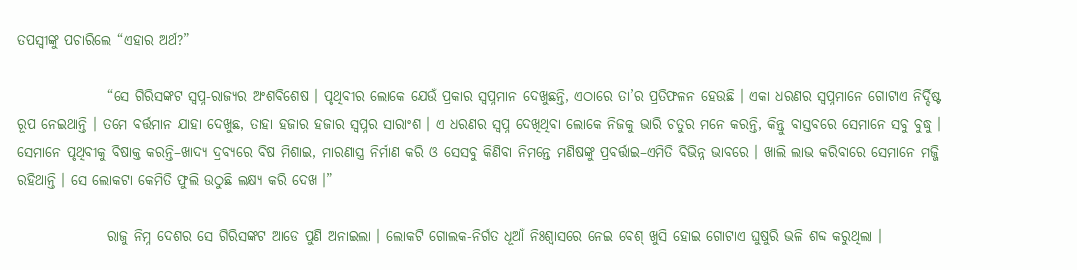ତପସ୍ୱୀଙ୍କୁ ପଚାରିଲେ “ଏହାର ଅର୍ଥ?”

                “ସେ ଗିରିସଙ୍କଟ ସ୍ୱପ୍ନ-ରାଜ୍ୟର ଅଂଶବିଶେଷ । ପୃଥିବୀର ଲୋକେ ଯେଉଁ ପ୍ରକାର ସ୍ୱପ୍ନମାନ ଦେଖୁଛନ୍ତି, ଏଠାରେ ତା’ର ପ୍ରତିଫଳନ ହେଉଛି । ଏକା ଧରଣର ସ୍ୱପ୍ନମାନେ ଗୋଟାଏ ନିର୍ଦ୍ଦିଷ୍ଟ ରୂପ ନେଇଥାନ୍ତି । ତମେ ବର୍ତ୍ତମାନ ଯାହା ଦେଖୁଛ, ତାହା ହଜାର ହଜାର ସ୍ୱପ୍ନର ସାରାଂଶ । ଏ ଧରଣର ସ୍ୱପ୍ନ ଦେଖିଥିବା ଲୋକେ ନିଜକୁ ଭାରି ଚତୁର ମନେ କରନ୍ତି, କିନ୍ତୁ ବାସ୍ତବରେ ସେମାନେ ସବୁ ବୁଦ୍ଧୁ । ସେମାନେ ପୃଥିବୀକୁ ବିଷାକ୍ତ କରନ୍ତି–ଖାଦ୍ୟ ଦ୍ରବ୍ୟରେ ବିଷ ମିଶାଇ, ମାରଣାସ୍ତ୍ର ନିର୍ମାଣ କରି ଓ ସେସବୁ କିଣିବା ନିମନ୍ତେ ମଣିଷଙ୍କୁ ପ୍ରବର୍ତ୍ତାଇ–ଏମିତି ବିଭିନ୍ନ ଭାବରେ । ଖାଲି ଲାଭ କରିବାରେ ସେମାନେ ମଜ୍ଜି ରହିଥାନ୍ତି । ସେ ଲୋକଟା କେମିତି ଫୁଲି ଉଠୁଛି ଲକ୍ଷ୍ୟ କରି ଦେଖ ।”

                ରାଜୁ ନିମ୍ନ ଦେଶର ସେ ଗିରିସଙ୍କଟ ଆଡେ ପୁଣି ଅନାଇଲା । ଲୋକଟି ଗୋଲକ-ନିର୍ଗତ ଧୂଆଁ ନିଃଶ୍ୱାସରେ ନେଇ ବେଶ୍ ଖୁସି ହୋଇ ଗୋଟାଏ ଘୁଷୁରି ଭଳି ଶବ୍ଦ କରୁଥିଲା ।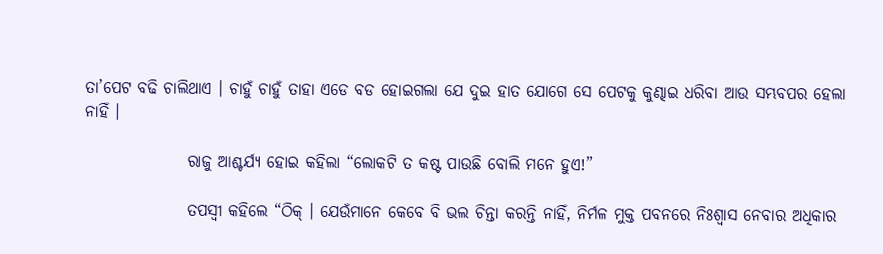ତା’ପେଟ ବଢି ଚାଲିଥାଏ । ଚାହୁଁ ଚାହୁଁ ତାହା ଏଡେ ବଡ ହୋଇଗଲା ଯେ ଦୁଇ ହାତ ଯୋଗେ ସେ ପେଟକୁ କୁଣ୍ଢାଇ ଧରିବା ଆଉ ସମ୍ଭବପର ହେଲା ନାହିଁ ।

                ରାଜୁ ଆଶ୍ଚର୍ଯ୍ୟ ହୋଇ କହିଲା “ଲୋକଟି ତ କଷ୍ଟ ପାଉଛି ବୋଲି ମନେ ହୁଏ!”

                ତପସ୍ୱୀ କହିଲେ “ଠିକ୍ । ଯେଉଁମାନେ କେବେ ବି ଭଲ ଚିନ୍ତା କରନ୍ତି ନାହିଁ, ନିର୍ମଳ ମୁକ୍ତ ପବନରେ ନିଃଶ୍ୱାସ ନେବାର ଅଧିକାର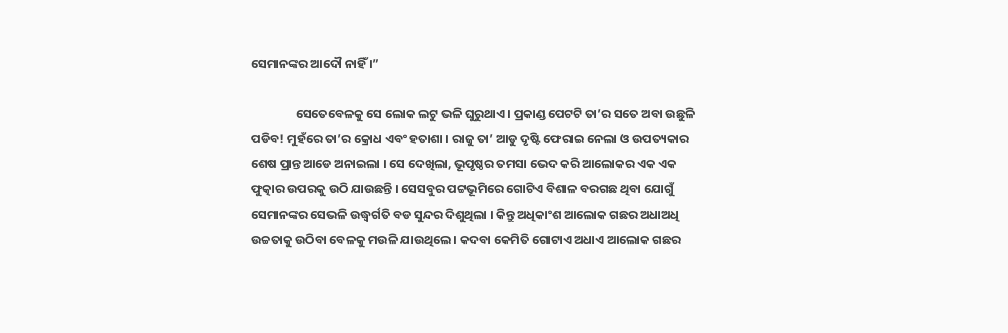ସେମାନଙ୍କର ଆଦୌ ନାହିଁ ।”

                ସେତେବେଳକୁ ସେ ଲୋକ ଲଟୁ ଭଳି ଘୁରୁଥାଏ । ପ୍ରକାଣ୍ଡ ପେଟଟି ତା’ର ସତେ ଅବା ଉଛୁଳି ପଡିବ! ମୁହଁରେ ତା’ର କ୍ରୋଧ ଏବଂ ହତାଶା । ରାଜୁ ତା’ ଆଡୁ ଦୃଷ୍ଟି ଫେରାଇ ନେଲା ଓ ଉପତ୍ୟକାର ଶେଷ ପ୍ରାନ୍ତ ଆଡେ ଅନାଇଲା । ସେ ଦେଖିଲା, ଭୂପୃଷ୍ଠର ତମସା ଭେଦ କରି ଆଲୋକର ଏକ ଏକ ଫୁତ୍କାର ଉପରକୁ ଉଠି ଯାଉଛନ୍ତି । ସେସବୁର ପଟ୍ଟଭୂମିରେ ଗୋଟିଏ ବିଶାଳ ବରଗଛ ଥିବା ଯୋଗୁଁ ସେମାନଙ୍କର ସେଭଳି ଉଦ୍ଧ୍ୱର୍ଗତି ବଡ ସୁନ୍ଦର ଦିଶୁଥିଲା । କିନ୍ତୁ ଅଧିକାଂଶ ଆଲୋକ ଗଛର ଅଧାଅଧି ଉଚ୍ଚତାକୁ ଉଠିବା ବେଳକୁ ମଉଳି ଯାଉଥିଲେ । କଦବା କେମିତି ଗୋଟାଏ ଅଧାଏ ଆଲୋକ ଗଛର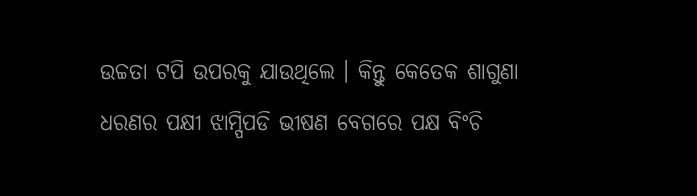ଉଚ୍ଚତା ଟପି ଉପରକୁ ଯାଉଥିଲେ । କିନ୍ତୁ କେତେକ ଶାଗୁଣା ଧରଣର ପକ୍ଷୀ ଝାମ୍ପିପଡି ଭୀଷଣ ବେଗରେ ପକ୍ଷ ବିଂଚି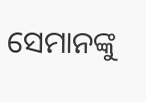ସେମାନଙ୍କୁ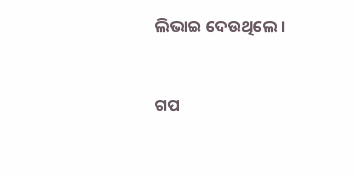ଲିଭାଇ ଦେଉଥିଲେ ।


ଗପ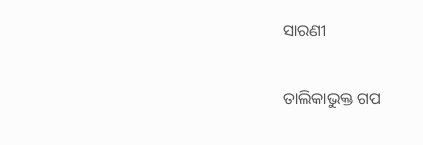ସାରଣୀ

ତାଲିକାଭୁକ୍ତ ଗପ